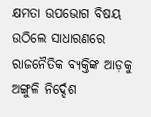କ୍ଷମତା ଉପଭୋଗ ବିଷୟ ଉଠିଲେ ସାଧାରଣରେ ରାଜନୈତିକ ବ୍ୟକ୍ତିଙ୍କ ଆଡ଼କୁ ଅଙ୍ଗୁଳି ନିର୍ଦ୍ଦେଶ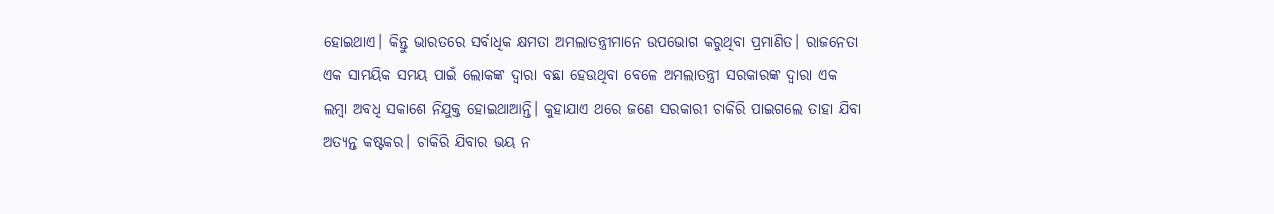ହୋଇଥାଏ। କିନ୍ତୁ ଭାରତରେ ସର୍ବାଧିକ କ୍ଷମତା ଅମଲାତନ୍ତ୍ରୀମାନେ ଉପଭୋଗ କରୁଥିବା ପ୍ରମାଣିତ। ରାଜନେତା ଏକ ସାମୟିକ ସମୟ ପାଇଁ ଲୋକଙ୍କ ଦ୍ୱାରା ବଛା ହେଉଥିବା ବେଳେ ଅମଲାତନ୍ତ୍ରୀ ସରକାରଙ୍କ ଦ୍ୱାରା ଏକ ଲମ୍ବା ଅବଧି ସକାଶେ ନିଯୁକ୍ତ ହୋଇଥାଆନ୍ତି। କୁହାଯାଏ ଥରେ ଜଣେ ସରକାରୀ ଚାକିରି ପାଇଗଲେ ତାହା ଯିବା ଅତ୍ୟନ୍ତ କଷ୍ଟକର। ଚାକିରି ଯିବାର ଭୟ ନ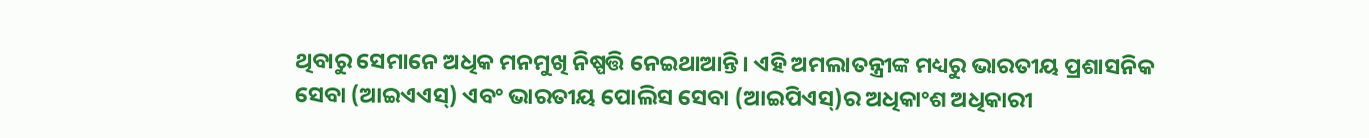ଥିବାରୁ ସେମାନେ ଅଧିକ ମନମୁଖି ନିଷ୍ପତ୍ତି ନେଇଥାଆନ୍ତି। ଏହି ଅମଲାତନ୍ତ୍ରୀଙ୍କ ମଧ୍ୟରୁ ଭାରତୀୟ ପ୍ରଶାସନିକ ସେବା (ଆଇଏଏସ୍) ଏବଂ ଭାରତୀୟ ପୋଲିସ ସେବା (ଆଇପିଏସ୍)ର ଅଧିକାଂଶ ଅଧିକାରୀ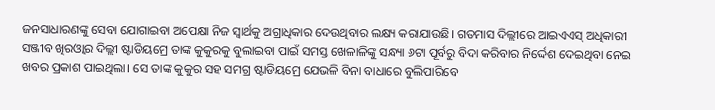ଜନସାଧାରଣଙ୍କୁ ସେବା ଯୋଗାଇବା ଅପେକ୍ଷା ନିଜ ସ୍ବାର୍ଥକୁ ଅଗ୍ରାଧିକାର ଦେଉଥିବାର ଲକ୍ଷ୍ୟ କରାଯାଉଛି। ଗତମାସ ଦିଲ୍ଲୀରେ ଆଇଏଏସ୍ ଅଧିକାରୀ ସଞ୍ଜୀବ ଖିରଓ୍ବାର ଦିଲ୍ଲୀ ଷ୍ଟାଡିୟମ୍ରେ ତାଙ୍କ କୁକୁରକୁ ବୁଲାଇବା ପାଇଁ ସମସ୍ତ ଖେଳାଳିଙ୍କୁ ସନ୍ଧ୍ୟା ୬ଟା ପୂର୍ବରୁ ବିଦା କରିବାର ନିର୍ଦ୍ଦେଶ ଦେଇଥିବା ନେଇ ଖବର ପ୍ରକାଶ ପାଇଥିଲା। ସେ ତାଙ୍କ କୁକୁର ସହ ସମଗ୍ର ଷ୍ଟାଡିୟମ୍ରେ ଯେଭଳି ବିନା ବାଧାରେ ବୁଲିପାରିବେ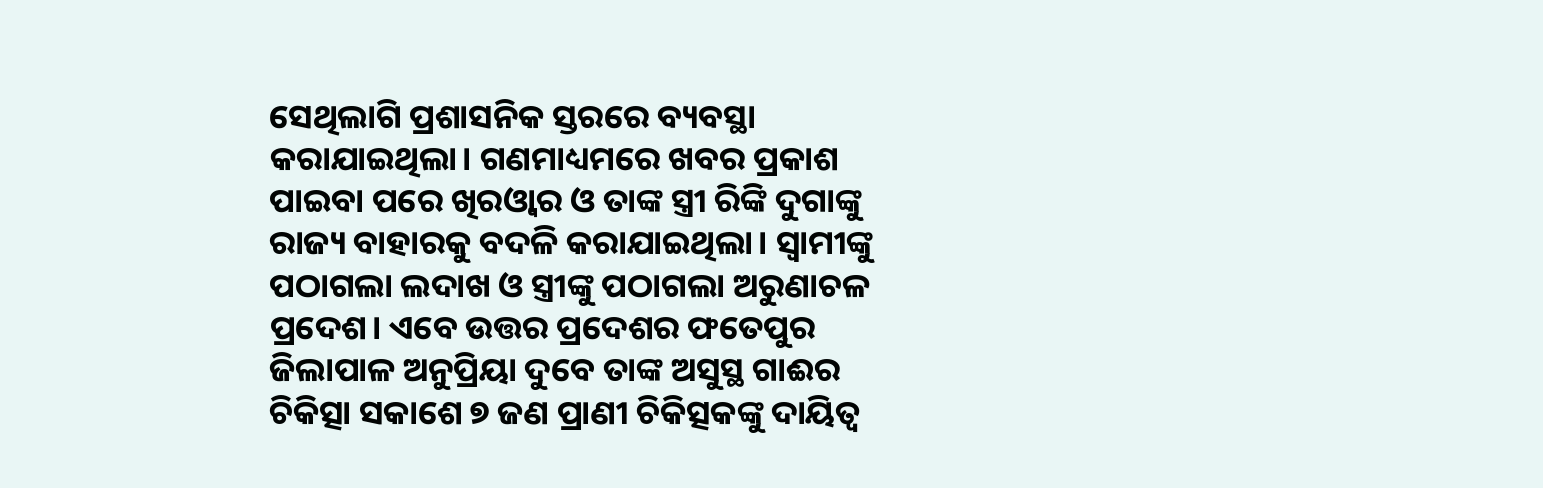ସେଥିଲାଗି ପ୍ରଶାସନିକ ସ୍ତରରେ ବ୍ୟବସ୍ଥା କରାଯାଇଥିଲା। ଗଣମାଧ୍ୟମରେ ଖବର ପ୍ରକାଶ ପାଇବା ପରେ ଖିରଓ୍ବାର ଓ ତାଙ୍କ ସ୍ତ୍ରୀ ରିଙ୍କି ଦୁଗାଙ୍କୁ ରାଜ୍ୟ ବାହାରକୁ ବଦଳି କରାଯାଇଥିଲା। ସ୍ବାମୀଙ୍କୁ ପଠାଗଲା ଲଦାଖ ଓ ସ୍ତ୍ରୀଙ୍କୁ ପଠାଗଲା ଅରୁଣାଚଳ ପ୍ରଦେଶ। ଏବେ ଉତ୍ତର ପ୍ରଦେଶର ଫତେପୁର ଜିଲାପାଳ ଅନୁପ୍ରିୟା ଦୁବେ ତାଙ୍କ ଅସୁସ୍ଥ ଗାଈର ଚିକିତ୍ସା ସକାଶେ ୭ ଜଣ ପ୍ରାଣୀ ଚିକିତ୍ସକଙ୍କୁ ଦାୟିତ୍ୱ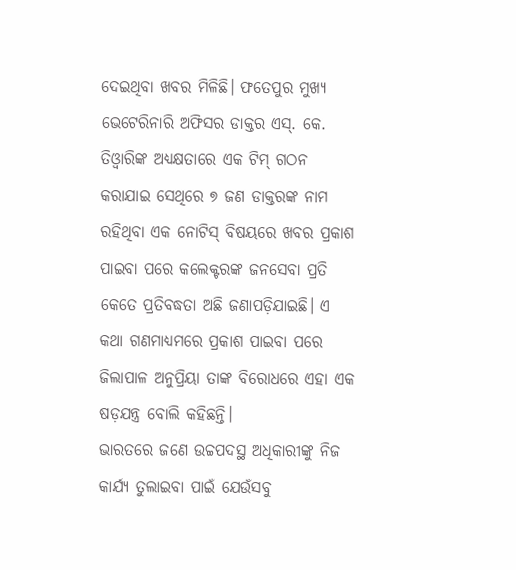ଦେଇଥିବା ଖବର ମିଳିଛି। ଫତେପୁର ମୁଖ୍ୟ ଭେଟେରିନାରି ଅଫିସର ଡାକ୍ତର ଏସ୍. କେ. ତିଓ୍ବାରିଙ୍କ ଅଧ୍ୟକ୍ଷତାରେ ଏକ ଟିମ୍ ଗଠନ କରାଯାଇ ସେଥିରେ ୭ ଜଣ ଡାକ୍ତରଙ୍କ ନାମ ରହିଥିବା ଏକ ନୋଟିସ୍ ବିଷୟରେ ଖବର ପ୍ରକାଶ ପାଇବା ପରେ କଲେକ୍ଟରଙ୍କ ଜନସେବା ପ୍ରତି କେତେ ପ୍ରତିବଦ୍ଧତା ଅଛି ଜଣାପଡ଼ିଯାଇଛି। ଏ କଥା ଗଣମାଧ୍ୟମରେ ପ୍ରକାଶ ପାଇବା ପରେ ଜିଲାପାଳ ଅନୁପ୍ରିୟା ତାଙ୍କ ବିରୋଧରେ ଏହା ଏକ ଷଡ଼ଯନ୍ତ୍ର ବୋଲି କହିଛନ୍ତି।
ଭାରତରେ ଜଣେ ଉଚ୍ଚପଦସ୍ଥ ଅଧିକାରୀଙ୍କୁ ନିଜ କାର୍ଯ୍ୟ ତୁଲାଇବା ପାଇଁ ଯେଉଁସବୁ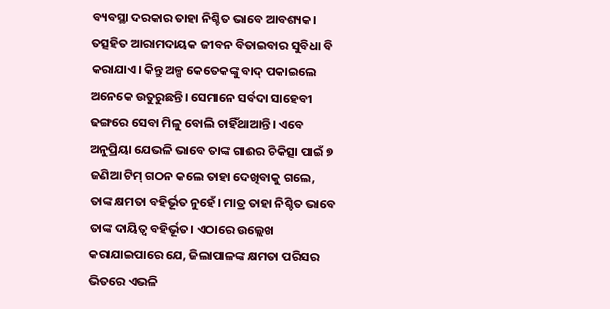ବ୍ୟବସ୍ଥା ଦରକାର ତାହା ନିଶ୍ଚିତ ଭାବେ ଆବଶ୍ୟକ। ତତ୍ସହିତ ଆରାମଦାୟକ ଜୀବନ ବିତାଇବାର ସୁବିଧା ବି କରାଯାଏ। କିନ୍ତୁ ଅଳ୍ପ କେତେକଙ୍କୁ ବାଦ୍ ପକାଇଲେ ଅନେକେ ଉତୁରୁଛନ୍ତି। ସେମାନେ ସର୍ବଦା ସାହେବୀ ଢଙ୍ଗରେ ସେବା ମିଳୁ ବୋଲି ଚାହିଁଥାଆନ୍ତି। ଏବେ ଅନୁପ୍ରିୟା ଯେଭଳି ଭାବେ ତାଙ୍କ ଗାଈର ଚିକିତ୍ସା ପାଇଁ ୭ ଜଣିଆ ଟିମ୍ ଗଠନ କଲେ ତାହା ଦେଖିବାକୁ ଗଲେ, ତାଙ୍କ କ୍ଷମତା ବହିର୍ଭୂତ ନୁହେଁ। ମାତ୍ର ତାହା ନିଶ୍ଚିତ ଭାବେ ତାଙ୍କ ଦାୟିତ୍ୱ ବହିର୍ଭୂତ। ଏଠାରେ ଉଲ୍ଲେଖ କରାଯାଇପାରେ ଯେ, ଜିଲାପାଳଙ୍କ କ୍ଷମତା ପରିସର ଭିତରେ ଏଭଳି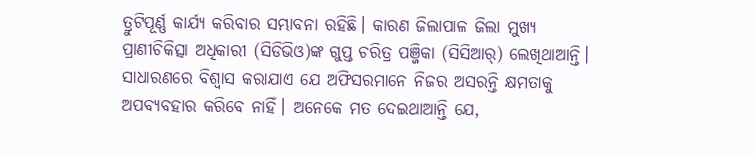ତ୍ରୁଟିପୂର୍ଣ୍ଣ କାର୍ଯ୍ୟ କରିବାର ସମ୍ଭାବନା ରହିଛି। କାରଣ ଜିଲାପାଳ ଜିଲା ମୁଖ୍ୟ ପ୍ରାଣୀଚିକିତ୍ସା ଅଧିକାରୀ (ସିଡିଭିଓ)ଙ୍କ ଗୁପ୍ତ ଚରିତ୍ର ପଞ୍ଜିକା (ସିସିଆର୍) ଲେଖିଥାଆନ୍ତି। ସାଧାରଣରେ ବିଶ୍ୱାସ କରାଯାଏ ଯେ ଅଫିସରମାନେ ନିଜର ଅସରନ୍ତି କ୍ଷମତାକୁ ଅପବ୍ୟବହାର କରିବେ ନାହିଁ। ଅନେକେ ମତ ଦେଇଥାଆନ୍ତି ଯେ,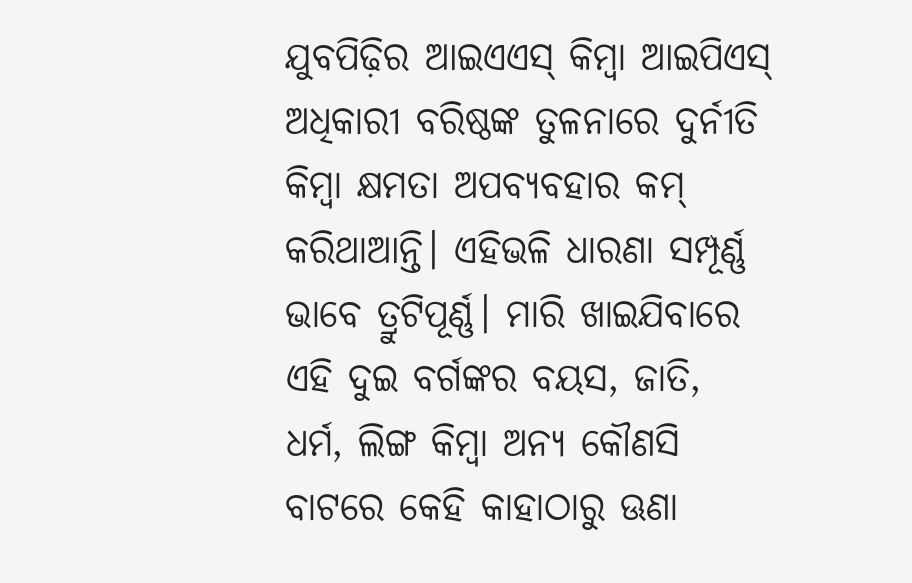ଯୁବପିଢ଼ିର ଆଇଏଏସ୍ କିମ୍ବା ଆଇପିଏସ୍ ଅଧିକାରୀ ବରିଷ୍ଠଙ୍କ ତୁଳନାରେ ଦୁର୍ନୀତି କିମ୍ବା କ୍ଷମତା ଅପବ୍ୟବହାର କମ୍ କରିଥାଆନ୍ତି। ଏହିଭଳି ଧାରଣା ସମ୍ପୂର୍ଣ୍ଣ ଭାବେ ତ୍ରୁଟିପୂର୍ଣ୍ଣ। ମାରି ଖାଇଯିବାରେ ଏହି ଦୁଇ ବର୍ଗଙ୍କର ବୟସ, ଜାତି, ଧର୍ମ, ଲିଙ୍ଗ କିମ୍ବା ଅନ୍ୟ କୌଣସି ବାଟରେ କେହି କାହାଠାରୁ ଊଣା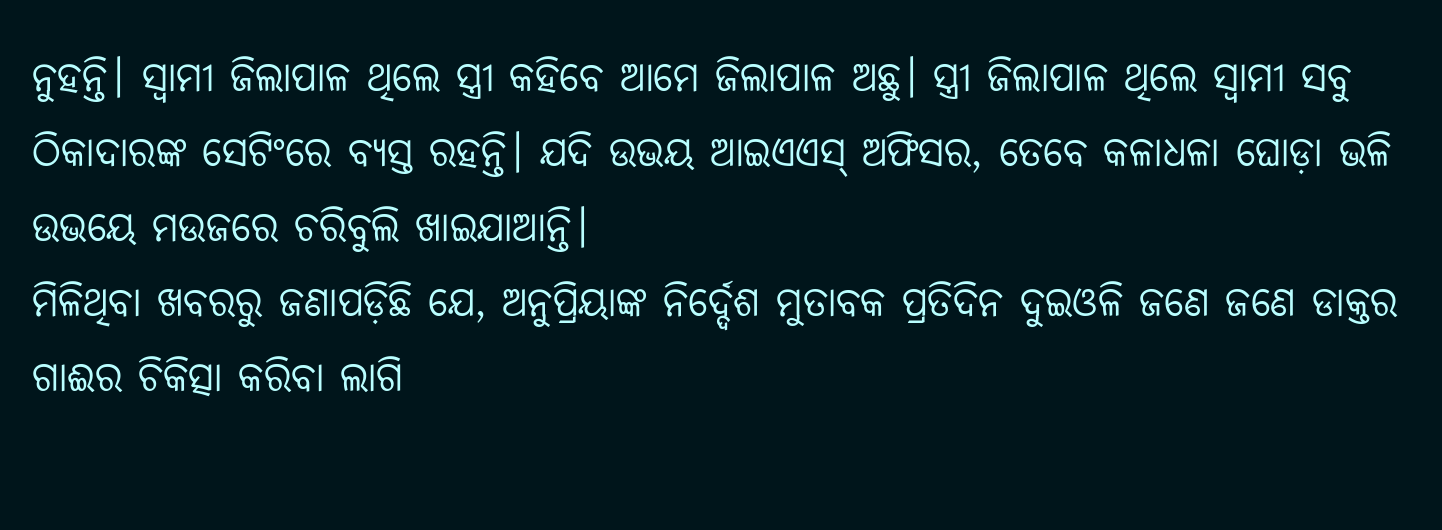ନୁହନ୍ତି। ସ୍ବାମୀ ଜିଲାପାଳ ଥିଲେ ସ୍ତ୍ରୀ କହିବେ ଆମେ ଜିଲାପାଳ ଅଛୁ। ସ୍ତ୍ରୀ ଜିଲାପାଳ ଥିଲେ ସ୍ବାମୀ ସବୁ ଠିକାଦାରଙ୍କ ସେଟିଂରେ ବ୍ୟସ୍ତ ରହନ୍ତି। ଯଦି ଉଭୟ ଆଇଏଏସ୍ ଅଫିସର, ତେବେ କଳାଧଳା ଘୋଡ଼ା ଭଳି ଉଭୟେ ମଉଜରେ ଚରିବୁଲି ଖାଇଯାଆନ୍ତି।
ମିଳିଥିବା ଖବରରୁ ଜଣାପଡ଼ିଛି ଯେ, ଅନୁପ୍ରିୟାଙ୍କ ନିର୍ଦ୍ଦେଶ ମୁତାବକ ପ୍ରତିଦିନ ଦୁଇଓଳି ଜଣେ ଜଣେ ଡାକ୍ତର ଗାଈର ଚିକିତ୍ସା କରିବା ଲାଗି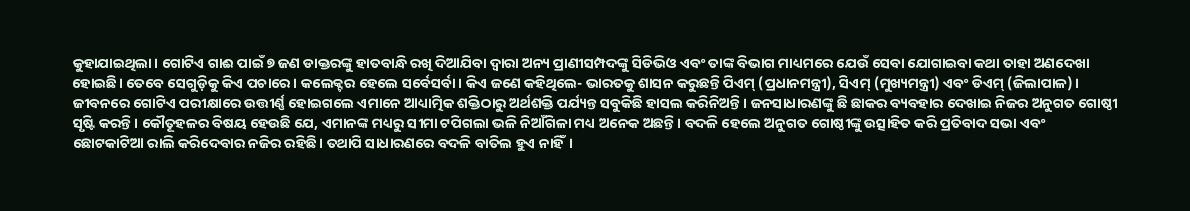କୁହାଯାଇଥିଲା। ଗୋଟିଏ ଗାଈ ପାଇଁ ୭ ଜଣ ଡାକ୍ତରଙ୍କୁ ହାତବାନ୍ଧି ରଖି ଦିଆଯିବା ଦ୍ୱାରା ଅନ୍ୟ ପ୍ରାଣୀସମ୍ପଦଙ୍କୁ ସିଡିଭିଓ ଏବଂ ତାଙ୍କ ବିଭାଗ ମାଧ୍ୟମରେ ଯେଉଁ ସେବା ଯୋଗାଇବା କଥା ତାହା ଅଣଦେଖା ହୋଇଛି। ତେବେ ସେଗୁଡ଼ିକୁ କିଏ ପଚାରେ। କଲେକ୍ଟର ହେଲେ ସର୍ବେସର୍ବା। କିଏ ଜଣେ କହିଥିଲେ- ଭାରତକୁ ଶାସନ କରୁଛନ୍ତି ପିଏମ୍ (ପ୍ରଧାନମନ୍ତ୍ରୀ), ସିଏମ୍ (ମୁଖ୍ୟମନ୍ତ୍ରୀ) ଏବଂ ଡିଏମ୍ (ଜିଲାପାଳ)। ଜୀବନରେ ଗୋଟିଏ ପରୀକ୍ଷାରେ ଉତ୍ତୀର୍ଣ୍ଣ ହୋଇଗଲେ ଏମାନେ ଆଧ୍ୟାତ୍ମିକ ଶକ୍ତିଠାରୁ ଅର୍ଥଶକ୍ତି ପର୍ଯ୍ୟନ୍ତ ସବୁକିଛି ହାସଲ କରିନିଅନ୍ତି। ଜନସାଧାରଣଙ୍କୁ ଛି ଛାକର ବ୍ୟବହାର ଦେଖାଇ ନିଜର ଅନୁଗତ ଗୋଷ୍ଠୀ ସୃଷ୍ଟି କରନ୍ତି। କୌତୂହଳର ବିଷୟ ହେଉଛି ଯେ, ଏମାନଙ୍କ ମଧ୍ୟରୁ ସୀମା ଟପିଗଲା ଭଳି ନିଆଁଗିଳା ମଧ୍ୟ ଅନେକ ଅଛନ୍ତି। ବଦଳି ହେଲେ ଅନୁଗତ ଗୋଷ୍ଠୀଙ୍କୁ ଉତ୍ସାହିତ କରି ପ୍ରତିବାଦ ସଭା ଏବଂ ଛୋଟକାଟିଆ ରାଲି କରିଦେବାର ନଜିର ରହିଛି। ତଥାପି ସାଧାରଣରେ ବଦଳି ବାତିଲ ହୁଏ ନାହିଁ।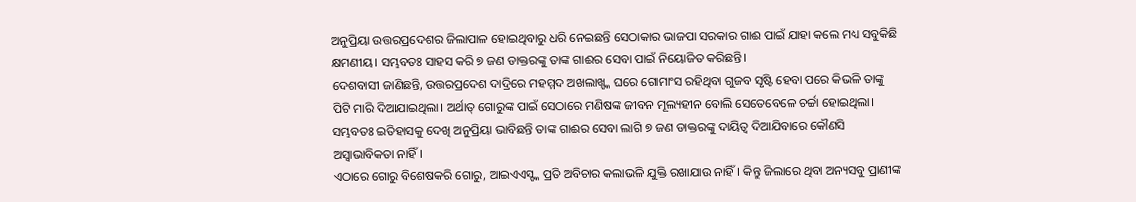ଅନୁପ୍ରିୟା ଉତ୍ତରପ୍ରଦେଶର ଜିଲାପାଳ ହୋଇଥିବାରୁ ଧରି ନେଇଛନ୍ତି ସେଠାକାର ଭାଜପା ସରକାର ଗାଈ ପାଇଁ ଯାହା କଲେ ମଧ୍ୟ ସବୁକିଛି କ୍ଷମଣୀୟ। ସମ୍ଭବତଃ ସାହସ କରି ୭ ଜଣ ଡାକ୍ତରଙ୍କୁ ତାଙ୍କ ଗାଈର ସେବା ପାଇଁ ନିୟୋଜିତ କରିଛନ୍ତି।
ଦେଶବାସୀ ଜାଣିଛନ୍ତି, ଉତ୍ତରପ୍ରଦେଶ ଦାଦ୍ରିରେ ମହମ୍ମଦ ଅଖଲାଖ୍ଙ୍କ ଘରେ ଗୋମାଂସ ରହିଥିବା ଗୁଜବ ସୃଷ୍ଟି ହେବା ପରେ କିଭଳି ତାଙ୍କୁ ପିଟି ମାରି ଦିଆଯାଇଥିଲା। ଅର୍ଥାତ୍ ଗୋରୁଙ୍କ ପାଇଁ ସେଠାରେ ମଣିଷଙ୍କ ଜୀବନ ମୂଲ୍ୟହୀନ ବୋଲି ସେତେବେଳେ ଚର୍ଚ୍ଚା ହୋଇଥିଲା। ସମ୍ଭବତଃ ଇତିହାସକୁ ଦେଖି ଅନୁପ୍ରିୟା ଭାବିଛନ୍ତି ତାଙ୍କ ଗାଈର ସେବା ଲାଗି ୭ ଜଣ ଡାକ୍ତରଙ୍କୁ ଦାୟିତ୍ୱ ଦିଆଯିବାରେ କୌଣସି ଅସ୍ବାଭାବିକତା ନାହିଁ।
ଏଠାରେ ଗୋରୁ ବିଶେଷକରି ଗୋରୁ, ଆଇଏଏସ୍ଙ୍କ ପ୍ରତି ଅବିଚାର କଲାଭଳି ଯୁକ୍ତି ରଖାଯାଉ ନାହିଁ। କିନ୍ତୁ ଜିଲାରେ ଥିବା ଅନ୍ୟସବୁ ପ୍ରାଣୀଙ୍କ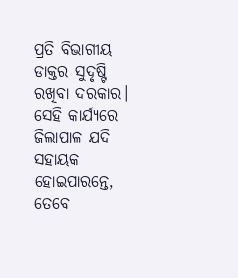ପ୍ରତି ବିଭାଗୀୟ ଡାକ୍ତର ସୁଦୃଷ୍ଟି ରଖିବା ଦରକାର। ସେହି କାର୍ଯ୍ୟରେ ଜିଲାପାଳ ଯଦି ସହାୟକ ହୋଇପାରନ୍ତେ, ତେବେ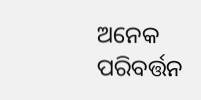ଅନେକ ପରିବର୍ତ୍ତନ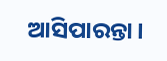ଆସିପାରନ୍ତା।